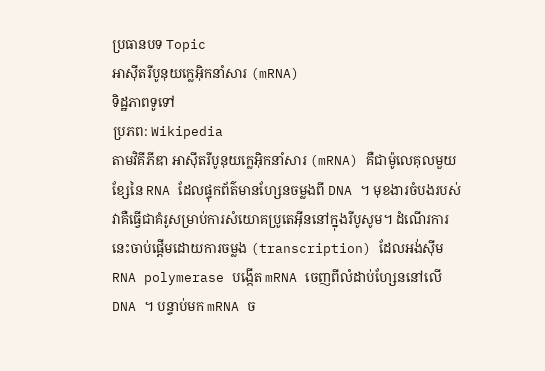ប្រធានបទ Topic
អាស៊ីតរីបូនុយក្លេអ៊ិកនាំសារ (mRNA)
ទិដ្ឋភាពទូទៅ
ប្រភព: Wikipedia
តាមវិគីភីឌា អាស៊ីតរីបូនុយក្លេអ៊ិកនាំសារ (mRNA) គឺជាម៉ូលេគុលមួយខ្សែនៃ RNA ដែលផ្ទុកព័ត៌មានហ្សែនចម្លងពី DNA ។ មុខងារចំបងរបស់វាគឺធ្វើជាគំរូសម្រាប់ការសំយោគប្រូតេអ៊ីននៅក្នុងរីបូសូម។ ដំណើរការនេះចាប់ផ្តើមដោយការចម្លង (transcription) ដែលអង់ស៊ីម RNA polymerase បង្កើត mRNA ចេញពីលំដាប់ហ្សែននៅលើ DNA ។ បន្ទាប់មក mRNA ច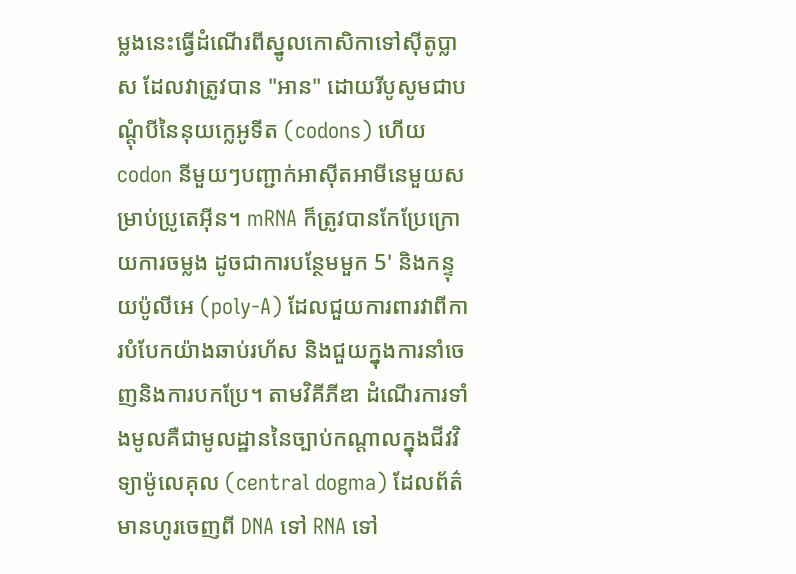ម្លងនេះធ្វើដំណើរពីស្នូលកោសិកាទៅស៊ីតូប្លាស ដែលវាត្រូវបាន "អាន" ដោយរីបូសូមជាបណ្តុំបីនៃនុយក្លេអូទីត (codons) ហើយ codon នីមួយៗបញ្ជាក់អាស៊ីតអាមីនេមួយសម្រាប់ប្រូតេអ៊ីន។ mRNA ក៏ត្រូវបានកែប្រែក្រោយការចម្លង ដូចជាការបន្ថែមមួក 5' និងកន្ទុយប៉ូលីអេ (poly-A) ដែលជួយការពារវាពីការបំបែកយ៉ាងឆាប់រហ័ស និងជួយក្នុងការនាំចេញនិងការបកប្រែ។ តាមវិគីភីឌា ដំណើរការទាំងមូលគឺជាមូលដ្ឋាននៃច្បាប់កណ្តាលក្នុងជីវវិទ្យាម៉ូលេគុល (central dogma) ដែលព័ត៌មានហូរចេញពី DNA ទៅ RNA ទៅ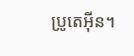ប្រូតេអ៊ីន។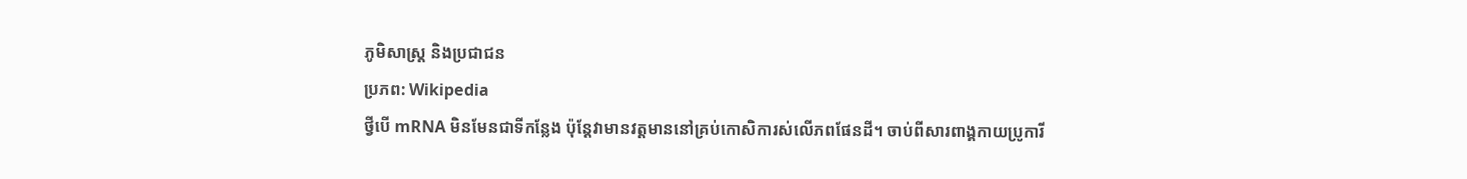ភូមិសាស្ត្រ និងប្រជាជន
ប្រភព: Wikipedia
ថ្វីបើ mRNA មិនមែនជាទីកន្លែង ប៉ុន្តែវាមានវត្តមាននៅគ្រប់កោសិការស់លើភពផែនដី។ ចាប់ពីសារពាង្គកាយប្រូការី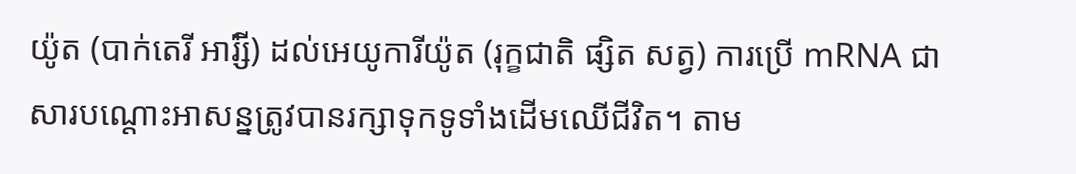យ៉ូត (បាក់តេរី អារ៉្សី) ដល់អេយូការីយ៉ូត (រុក្ខជាតិ ផ្សិត សត្វ) ការប្រើ mRNA ជាសារបណ្តោះអាសន្នត្រូវបានរក្សាទុកទូទាំងដើមឈើជីវិត។ តាម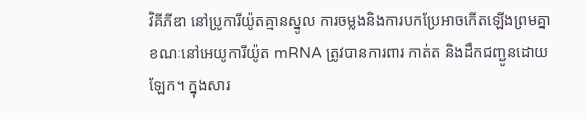វិគីភីឌា នៅប្រូការីយ៉ូតគ្មានស្នូល ការចម្លងនិងការបកប្រែអាចកើតឡើងព្រមគ្នា ខណៈនៅអេយូការីយ៉ូត mRNA ត្រូវបានការពារ កាត់ត និងដឹកជញ្ជូនដោយឡែក។ ក្នុងសារ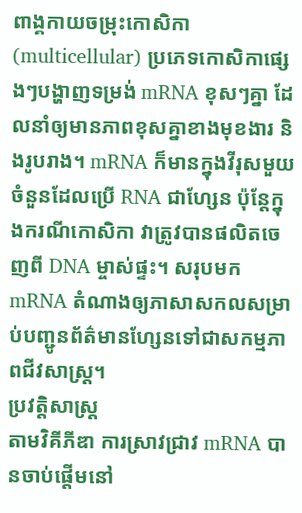ពាង្គកាយចម្រុះកោសិកា (multicellular) ប្រភេទកោសិកាផ្សេងៗបង្ហាញទម្រង់ mRNA ខុសៗគ្នា ដែលនាំឲ្យមានភាពខុសគ្នាខាងមុខងារ និងរូបរាង។ mRNA ក៏មានក្នុងវីរុសមួយចំនួនដែលប្រើ RNA ជាហ្សែន ប៉ុន្តែក្នុងករណីកោសិកា វាត្រូវបានផលិតចេញពី DNA ម្ចាស់ផ្ទះ។ សរុបមក mRNA តំណាងឲ្យភាសាសកលសម្រាប់បញ្ជូនព័ត៌មានហ្សែនទៅជាសកម្មភាពជីវសាស្ត្រ។
ប្រវត្តិសាស្ត្រ
តាមវិគីភីឌា ការស្រាវជ្រាវ mRNA បានចាប់ផ្តើមនៅ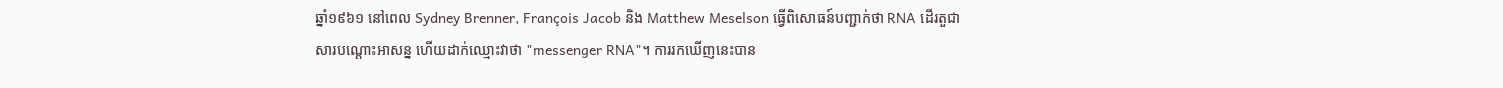ឆ្នាំ១៩៦១ នៅពេល Sydney Brenner, François Jacob និង Matthew Meselson ធ្វើពិសោធន៍បញ្ជាក់ថា RNA ដើរតួជាសារបណ្តោះអាសន្ន ហើយដាក់ឈ្មោះវាថា "messenger RNA"។ ការរកឃើញនេះបាន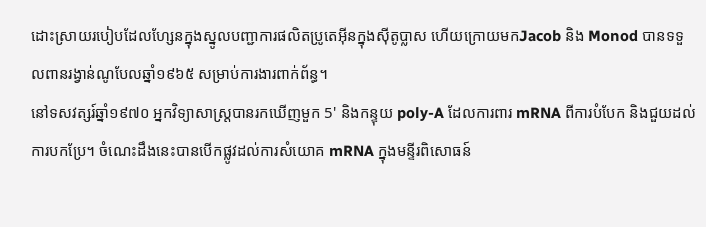ដោះស្រាយរបៀបដែលហ្សែនក្នុងស្នូលបញ្ជាការផលិតប្រូតេអ៊ីនក្នុងស៊ីតូប្លាស ហើយក្រោយមកJacob និង Monod បានទទួលពានរង្វាន់ណូបែលឆ្នាំ១៩៦៥ សម្រាប់ការងារពាក់ព័ន្ធ។
នៅទសវត្សរ៍ឆ្នាំ១៩៧០ អ្នកវិទ្យាសាស្ត្របានរកឃើញមួក 5' និងកន្ទុយ poly-A ដែលការពារ mRNA ពីការបំបែក និងជួយដល់ការបកប្រែ។ ចំណេះដឹងនេះបានបើកផ្លូវដល់ការសំយោគ mRNA ក្នុងមន្ទីរពិសោធន៍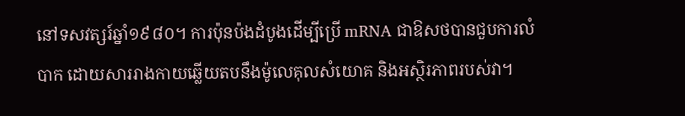នៅទសវត្សរ៍ឆ្នាំ១៩៨០។ ការប៉ុនប៉ងដំបូងដើម្បីប្រើ mRNA ជាឱសថបានជួបការលំបាក ដោយសាររាងកាយឆ្លើយតបនឹងម៉ូលេគុលសំយោគ និងអស្ថិរភាពរបស់វា។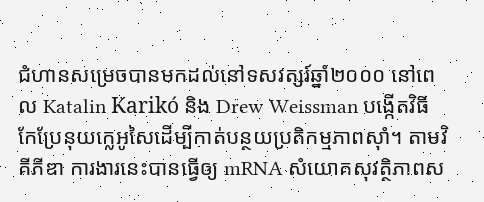ជំហានសម្រេចបានមកដល់នៅទសវត្សរ៍ឆ្នាំ២០០០ នៅពេល Katalin Karikó និង Drew Weissman បង្កើតវិធីកែប្រែនុយក្លេអូសៃដើម្បីកាត់បន្ថយប្រតិកម្មភាពស៊ាំ។ តាមវិគីភីឌា ការងារនេះបានធ្វើឲ្យ mRNA សំយោគសុវត្ថិភាពស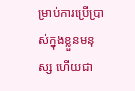ម្រាប់ការប្រើប្រាស់ក្នុងខ្លួនមនុស្ស ហើយជា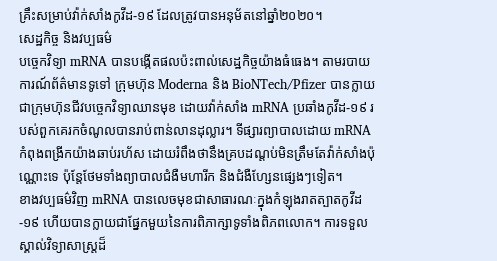គ្រឹះសម្រាប់វ៉ាក់សាំងកូវីដ-១៩ ដែលត្រូវបានអនុម័តនៅឆ្នាំ២០២០។
សេដ្ឋកិច្ច និងវប្បធម៌
បច្ចេកវិទ្យា mRNA បានបង្កើតផលប៉ះពាល់សេដ្ឋកិច្ចយ៉ាងធំធេង។ តាមរបាយការណ៍ព័ត៌មានទូទៅ ក្រុមហ៊ុន Moderna និង BioNTech/Pfizer បានក្លាយជាក្រុមហ៊ុនជីវបច្ចេកវិទ្យាឈានមុខ ដោយវ៉ាក់សាំង mRNA ប្រឆាំងកូវីដ-១៩ របស់ពួកគេរកចំណូលបានរាប់ពាន់លានដុល្លារ។ ទីផ្សារព្យាបាលដោយ mRNA កំពុងពង្រីកយ៉ាងឆាប់រហ័ស ដោយរំពឹងថានឹងគ្របដណ្តប់មិនត្រឹមតែវ៉ាក់សាំងប៉ុណ្ណោះទេ ប៉ុន្តែថែមទាំងព្យាបាលជំងឺមហារីក និងជំងឺហ្សែនផ្សេងៗទៀត។
ខាងវប្បធម៌វិញ mRNA បានលេចមុខជាសាធារណៈក្នុងកំឡុងរាតត្បាតកូវីដ-១៩ ហើយបានក្លាយជាផ្នែកមួយនៃការពិភាក្សាទូទាំងពិភពលោក។ ការទទួលស្គាល់វិទ្យាសាស្ត្រដ៏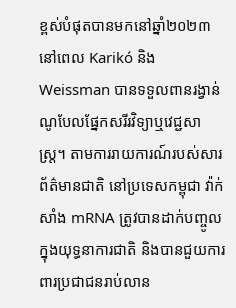ខ្ពស់បំផុតបានមកនៅឆ្នាំ២០២៣ នៅពេល Karikó និង Weissman បានទទួលពានរង្វាន់ណូបែលផ្នែកសរីរវិទ្យាឬវេជ្ជសាស្ត្រ។ តាមការរាយការណ៍របស់សារព័ត៌មានជាតិ នៅប្រទេសកម្ពុជា វ៉ាក់សាំង mRNA ត្រូវបានដាក់បញ្ចូលក្នុងយុទ្ធនាការជាតិ និងបានជួយការពារប្រជាជនរាប់លាន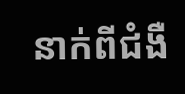នាក់ពីជំងឺ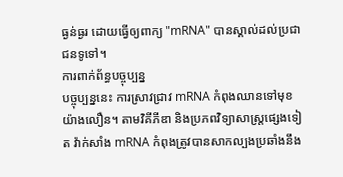ធ្ងន់ធ្ងរ ដោយធ្វើឲ្យពាក្យ "mRNA" បានស្គាល់ដល់ប្រជាជនទូទៅ។
ការពាក់ព័ន្ធបច្ចុប្បន្ន
បច្ចុប្បន្ននេះ ការស្រាវជ្រាវ mRNA កំពុងឈានទៅមុខយ៉ាងលឿន។ តាមវិគីភីឌា និងប្រភពវិទ្យាសាស្ត្រផ្សេងទៀត វ៉ាក់សាំង mRNA កំពុងត្រូវបានសាកល្បងប្រឆាំងនឹង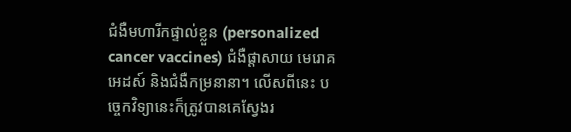ជំងឺមហារីកផ្ទាល់ខ្លួន (personalized cancer vaccines) ជំងឺផ្តាសាយ មេរោគអេដស៍ និងជំងឺកម្រនានា។ លើសពីនេះ បច្ចេកវិទ្យានេះក៏ត្រូវបានគេស្វែងរ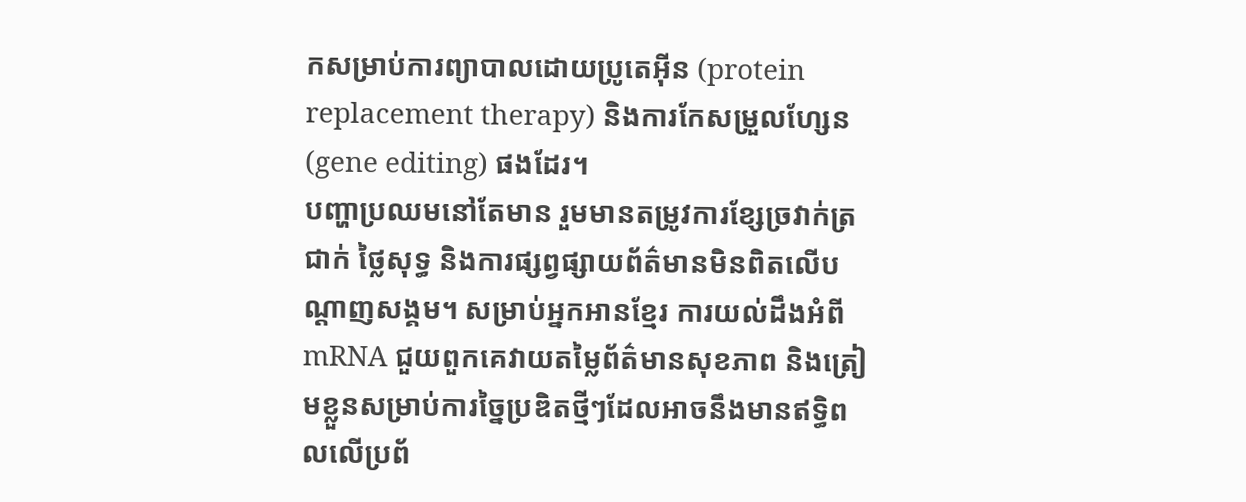កសម្រាប់ការព្យាបាលដោយប្រូតេអ៊ីន (protein replacement therapy) និងការកែសម្រួលហ្សែន (gene editing) ផងដែរ។
បញ្ហាប្រឈមនៅតែមាន រួមមានតម្រូវការខ្សែច្រវាក់ត្រជាក់ ថ្លៃសុទ្ធ និងការផ្សព្វផ្សាយព័ត៌មានមិនពិតលើបណ្តាញសង្គម។ សម្រាប់អ្នកអានខ្មែរ ការយល់ដឹងអំពី mRNA ជួយពួកគេវាយតម្លៃព័ត៌មានសុខភាព និងត្រៀមខ្លួនសម្រាប់ការច្នៃប្រឌិតថ្មីៗដែលអាចនឹងមានឥទ្ធិពលលើប្រព័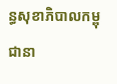ន្ធសុខាភិបាលកម្ពុជានា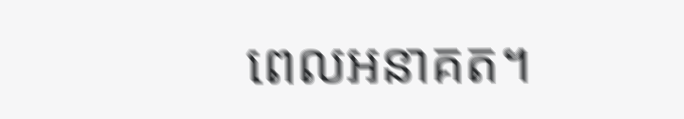ពេលអនាគត។